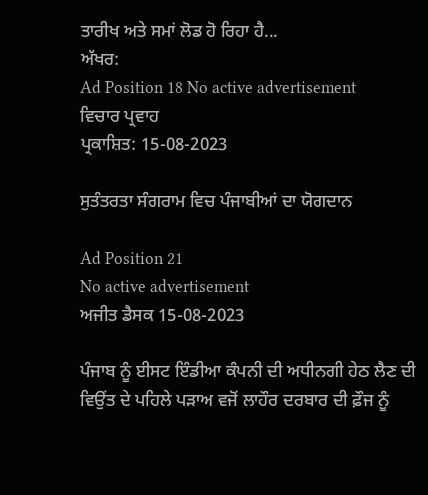ਤਾਰੀਖ ਅਤੇ ਸਮਾਂ ਲੋਡ ਹੋ ਰਿਹਾ ਹੈ...
ਅੱਖਰ:
Ad Position 18 No active advertisement
ਵਿਚਾਰ ਪ੍ਰਵਾਹ
ਪ੍ਰਕਾਸ਼ਿਤ: 15-08-2023

ਸੁਤੰਤਰਤਾ ਸੰਗਰਾਮ ਵਿਚ ਪੰਜਾਬੀਆਂ ਦਾ ਯੋਗਦਾਨ

Ad Position 21
No active advertisement
ਅਜੀਤ ਡੈਸਕ 15-08-2023

ਪੰਜਾਬ ਨੂੰ ਈਸਟ ਇੰਡੀਆ ਕੰਪਨੀ ਦੀ ਅਧੀਨਗੀ ਹੇਠ ਲੈਣ ਦੀ ਵਿਉਂਤ ਦੇ ਪਹਿਲੇ ਪੜਾਅ ਵਜੋਂ ਲਾਹੌਰ ਦਰਬਾਰ ਦੀ ਫ਼ੌਜ ਨੂੰ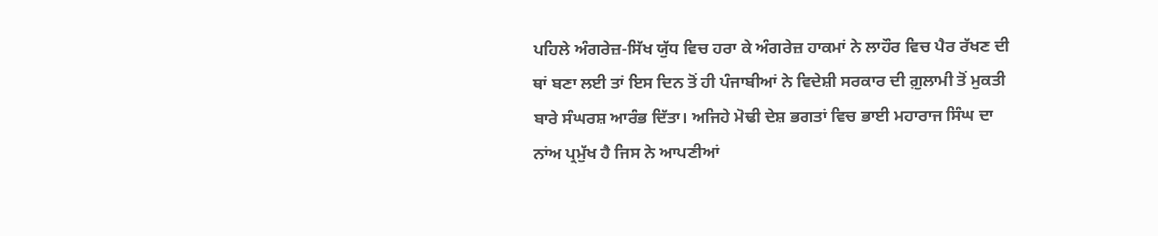ਪਹਿਲੇ ਅੰਗਰੇਜ਼-ਸਿੱਖ ਯੁੱਧ ਵਿਚ ਹਰਾ ਕੇ ਅੰਗਰੇਜ਼ ਹਾਕਮਾਂ ਨੇ ਲਾਹੌਰ ਵਿਚ ਪੈਰ ਰੱਖਣ ਦੀ ਥਾਂ ਬਣਾ ਲਈ ਤਾਂ ਇਸ ਦਿਨ ਤੋਂ ਹੀ ਪੰਜਾਬੀਆਂ ਨੇ ਵਿਦੇਸ਼ੀ ਸਰਕਾਰ ਦੀ ਗ਼ੁਲਾਮੀ ਤੋਂ ਮੁਕਤੀ ਬਾਰੇ ਸੰਘਰਸ਼ ਆਰੰਭ ਦਿੱਤਾ। ਅਜਿਹੇ ਮੋਢੀ ਦੇਸ਼ ਭਗਤਾਂ ਵਿਚ ਭਾਈ ਮਹਾਰਾਜ ਸਿੰਘ ਦਾ ਨਾਂਅ ਪ੍ਰਮੁੱਖ ਹੈ ਜਿਸ ਨੇ ਆਪਣੀਆਂ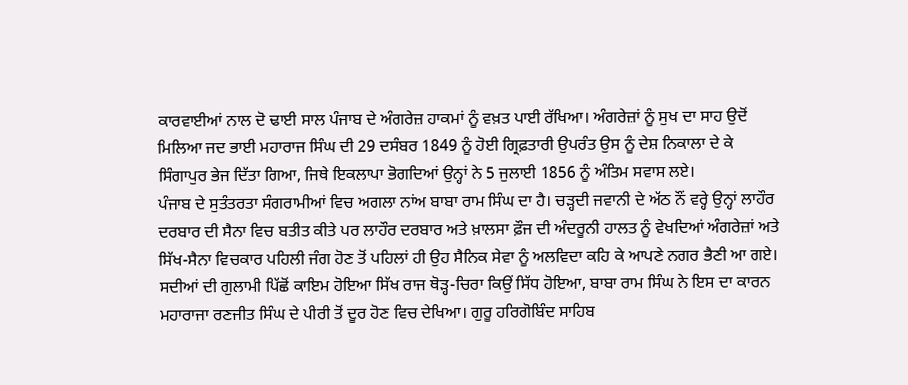ਕਾਰਵਾਈਆਂ ਨਾਲ ਦੋ ਢਾਈ ਸਾਲ ਪੰਜਾਬ ਦੇ ਅੰਗਰੇਜ਼ ਹਾਕਮਾਂ ਨੂੰ ਵਖ਼ਤ ਪਾਈ ਰੱਖਿਆ। ਅੰਗਰੇਜ਼ਾਂ ਨੂੰ ਸੁਖ ਦਾ ਸਾਹ ਉਦੋਂ ਮਿਲਿਆ ਜਦ ਭਾਈ ਮਹਾਰਾਜ ਸਿੰਘ ਦੀ 29 ਦਸੰਬਰ 1849 ਨੂੰ ਹੋਈ ਗ੍ਰਿਫ਼ਤਾਰੀ ਉਪਰੰਤ ਉਸ ਨੂੰ ਦੇਸ਼ ਨਿਕਾਲਾ ਦੇ ਕੇ ਸਿੰਗਾਪੁਰ ਭੇਜ ਦਿੱਤਾ ਗਿਆ, ਜਿਥੇ ਇਕਲਾਪਾ ਭੋਗਦਿਆਂ ਉਨ੍ਹਾਂ ਨੇ 5 ਜੁਲਾਈ 1856 ਨੂੰ ਅੰਤਿਮ ਸਵਾਸ ਲਏ।
ਪੰਜਾਬ ਦੇ ਸੁਤੰਤਰਤਾ ਸੰਗਰਾਮੀਆਂ ਵਿਚ ਅਗਲਾ ਨਾਂਅ ਬਾਬਾ ਰਾਮ ਸਿੰਘ ਦਾ ਹੈ। ਚੜ੍ਹਦੀ ਜਵਾਨੀ ਦੇ ਅੱਠ ਨੌਂ ਵਰ੍ਹੇ ਉਨ੍ਹਾਂ ਲਾਹੌਰ ਦਰਬਾਰ ਦੀ ਸੈਨਾ ਵਿਚ ਬਤੀਤ ਕੀਤੇ ਪਰ ਲਾਹੌਰ ਦਰਬਾਰ ਅਤੇ ਖ਼ਾਲਸਾ ਫ਼ੌਜ ਦੀ ਅੰਦਰੂਨੀ ਹਾਲਤ ਨੂੰ ਵੇਖਦਿਆਂ ਅੰਗਰੇਜ਼ਾਂ ਅਤੇ ਸਿੱਖ-ਸੈਨਾ ਵਿਚਕਾਰ ਪਹਿਲੀ ਜੰਗ ਹੋਣ ਤੋਂ ਪਹਿਲਾਂ ਹੀ ਉਹ ਸੈਨਿਕ ਸੇਵਾ ਨੂੰ ਅਲਵਿਦਾ ਕਹਿ ਕੇ ਆਪਣੇ ਨਗਰ ਭੈਣੀ ਆ ਗਏ। ਸਦੀਆਂ ਦੀ ਗੁਲਾਮੀ ਪਿੱਛੋਂ ਕਾਇਮ ਹੋਇਆ ਸਿੱਖ ਰਾਜ ਥੋੜ੍ਹ-ਚਿਰਾ ਕਿਉਂ ਸਿੱਧ ਹੋਇਆ, ਬਾਬਾ ਰਾਮ ਸਿੰਘ ਨੇ ਇਸ ਦਾ ਕਾਰਨ ਮਹਾਰਾਜਾ ਰਣਜੀਤ ਸਿੰਘ ਦੇ ਪੀਰੀ ਤੋਂ ਦੂਰ ਹੋਣ ਵਿਚ ਦੇਖਿਆ। ਗੁਰੂ ਹਰਿਗੋਬਿੰਦ ਸਾਹਿਬ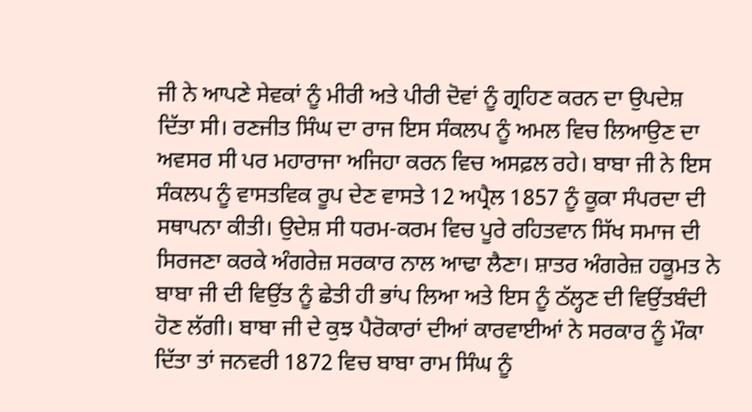ਜੀ ਨੇ ਆਪਣੇ ਸੇਵਕਾਂ ਨੂੰ ਮੀਰੀ ਅਤੇ ਪੀਰੀ ਦੋਵਾਂ ਨੂੰ ਗ੍ਰਹਿਣ ਕਰਨ ਦਾ ਉਪਦੇਸ਼ ਦਿੱਤਾ ਸੀ। ਰਣਜੀਤ ਸਿੰਘ ਦਾ ਰਾਜ ਇਸ ਸੰਕਲਪ ਨੂੰ ਅਮਲ ਵਿਚ ਲਿਆਉਣ ਦਾ ਅਵਸਰ ਸੀ ਪਰ ਮਹਾਰਾਜਾ ਅਜਿਹਾ ਕਰਨ ਵਿਚ ਅਸਫ਼ਲ ਰਹੇ। ਬਾਬਾ ਜੀ ਨੇ ਇਸ ਸੰਕਲਪ ਨੂੰ ਵਾਸਤਵਿਕ ਰੂਪ ਦੇਣ ਵਾਸਤੇ 12 ਅਪ੍ਰੈਲ 1857 ਨੂੰ ਕੂਕਾ ਸੰਪਰਦਾ ਦੀ ਸਥਾਪਨਾ ਕੀਤੀ। ਉਦੇਸ਼ ਸੀ ਧਰਮ-ਕਰਮ ਵਿਚ ਪੂਰੇ ਰਹਿਤਵਾਨ ਸਿੱਖ ਸਮਾਜ ਦੀ ਸਿਰਜਣਾ ਕਰਕੇ ਅੰਗਰੇਜ਼ ਸਰਕਾਰ ਨਾਲ ਆਢਾ ਲੈਣਾ। ਸ਼ਾਤਰ ਅੰਗਰੇਜ਼ ਹਕੂਮਤ ਨੇ ਬਾਬਾ ਜੀ ਦੀ ਵਿਉਂਤ ਨੂੰ ਛੇਤੀ ਹੀ ਭਾਂਪ ਲਿਆ ਅਤੇ ਇਸ ਨੂੰ ਠੱਲ੍ਹਣ ਦੀ ਵਿਉਂਤਬੰਦੀ ਹੋਣ ਲੱਗੀ। ਬਾਬਾ ਜੀ ਦੇ ਕੁਝ ਪੈਰੋਕਾਰਾਂ ਦੀਆਂ ਕਾਰਵਾਈਆਂ ਨੇ ਸਰਕਾਰ ਨੂੰ ਮੌਕਾ ਦਿੱਤਾ ਤਾਂ ਜਨਵਰੀ 1872 ਵਿਚ ਬਾਬਾ ਰਾਮ ਸਿੰਘ ਨੂੰ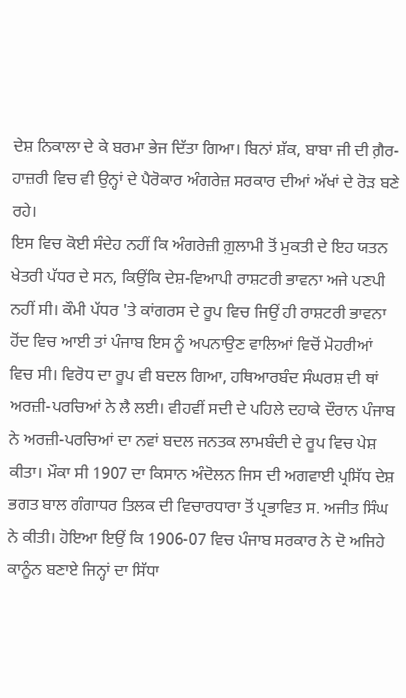ਦੇਸ਼ ਨਿਕਾਲਾ ਦੇ ਕੇ ਬਰਮਾ ਭੇਜ ਦਿੱਤਾ ਗਿਆ। ਬਿਨਾਂ ਸ਼ੱਕ, ਬਾਬਾ ਜੀ ਦੀ ਗ਼ੈਰ-ਹਾਜ਼ਰੀ ਵਿਚ ਵੀ ਉਨ੍ਹਾਂ ਦੇ ਪੈਰੋਕਾਰ ਅੰਗਰੇਜ਼ ਸਰਕਾਰ ਦੀਆਂ ਅੱਖਾਂ ਦੇ ਰੋੜ ਬਣੇ ਰਹੇ।
ਇਸ ਵਿਚ ਕੋਈ ਸੰਦੇਹ ਨਹੀਂ ਕਿ ਅੰਗਰੇਜ਼ੀ ਗ਼ੁਲਾਮੀ ਤੋਂ ਮੁਕਤੀ ਦੇ ਇਹ ਯਤਨ ਖੇਤਰੀ ਪੱਧਰ ਦੇ ਸਨ, ਕਿਉਂਕਿ ਦੇਸ਼-ਵਿਆਪੀ ਰਾਸ਼ਟਰੀ ਭਾਵਨਾ ਅਜੇ ਪਣਪੀ ਨਹੀਂ ਸੀ। ਕੌਮੀ ਪੱਧਰ 'ਤੇ ਕਾਂਗਰਸ ਦੇ ਰੂਪ ਵਿਚ ਜਿਉਂ ਹੀ ਰਾਸ਼ਟਰੀ ਭਾਵਨਾ ਹੋਂਦ ਵਿਚ ਆਈ ਤਾਂ ਪੰਜਾਬ ਇਸ ਨੂੰ ਅਪਨਾਉਣ ਵਾਲਿਆਂ ਵਿਚੋਂ ਮੋਹਰੀਆਂ ਵਿਚ ਸੀ। ਵਿਰੋਧ ਦਾ ਰੂਪ ਵੀ ਬਦਲ ਗਿਆ, ਹਥਿਆਰਬੰਦ ਸੰਘਰਸ਼ ਦੀ ਥਾਂ ਅਰਜ਼ੀ-ਪਰਚਿਆਂ ਨੇ ਲੈ ਲਈ। ਵੀਹਵੀਂ ਸਦੀ ਦੇ ਪਹਿਲੇ ਦਹਾਕੇ ਦੌਰਾਨ ਪੰਜਾਬ ਨੇ ਅਰਜ਼ੀ-ਪਰਚਿਆਂ ਦਾ ਨਵਾਂ ਬਦਲ ਜਨਤਕ ਲਾਮਬੰਦੀ ਦੇ ਰੂਪ ਵਿਚ ਪੇਸ਼ ਕੀਤਾ। ਮੌਕਾ ਸੀ 1907 ਦਾ ਕਿਸਾਨ ਅੰਦੋਲਨ ਜਿਸ ਦੀ ਅਗਵਾਈ ਪ੍ਰਸਿੱਧ ਦੇਸ਼ ਭਗਤ ਬਾਲ ਗੰਗਾਧਰ ਤਿਲਕ ਦੀ ਵਿਚਾਰਧਾਰਾ ਤੋਂ ਪ੍ਰਭਾਵਿਤ ਸ. ਅਜੀਤ ਸਿੰਘ ਨੇ ਕੀਤੀ। ਹੋਇਆ ਇਉਂ ਕਿ 1906-07 ਵਿਚ ਪੰਜਾਬ ਸਰਕਾਰ ਨੇ ਦੋ ਅਜਿਹੇ ਕਾਨੂੰਨ ਬਣਾਏ ਜਿਨ੍ਹਾਂ ਦਾ ਸਿੱਧਾ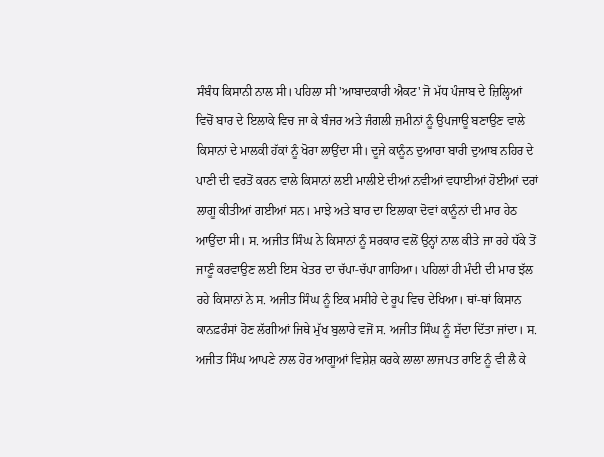ਸੰਬੰਧ ਕਿਸਾਨੀ ਨਾਲ ਸੀ। ਪਹਿਲਾ ਸੀ 'ਆਬਾਦਕਾਰੀ ਐਕਟ' ਜੋ ਮੱਧ ਪੰਜਾਬ ਦੇ ਜ਼ਿਲ੍ਹਿਆਂ ਵਿਚੋਂ ਬਾਰ ਦੇ ਇਲਾਕੇ ਵਿਚ ਜਾ ਕੇ ਬੰਜਰ ਅਤੇ ਜੰਗਲੀ ਜ਼ਮੀਨਾਂ ਨੂੰ ਉਪਜਾਊ ਬਣਾਉਣ ਵਾਲੇ ਕਿਸਾਨਾਂ ਦੇ ਮਾਲਕੀ ਹੱਕਾਂ ਨੂੰ ਖੋਰਾ ਲਾਉਂਦਾ ਸੀ। ਦੂਜੇ ਕਾਨੂੰਨ ਦੁਆਰਾ ਬਾਰੀ ਦੁਆਬ ਨਹਿਰ ਦੇ ਪਾਣੀ ਦੀ ਵਰਤੋਂ ਕਰਨ ਵਾਲੇ ਕਿਸਾਨਾਂ ਲਈ ਮਾਲੀਏ ਦੀਆਂ ਨਵੀਆਂ ਵਧਾਈਆਂ ਹੋਈਆਂ ਦਰਾਂ ਲਾਗੂ ਕੀਤੀਆਂ ਗਈਆਂ ਸਨ। ਮਾਝੇ ਅਤੇ ਬਾਰ ਦਾ ਇਲਾਕਾ ਦੋਵਾਂ ਕਾਨੂੰਨਾਂ ਦੀ ਮਾਰ ਹੇਠ ਆਉਂਦਾ ਸੀ। ਸ. ਅਜੀਤ ਸਿੰਘ ਨੇ ਕਿਸਾਨਾਂ ਨੂੰ ਸਰਕਾਰ ਵਲੋਂ ਉਨ੍ਹਾਂ ਨਾਲ ਕੀਤੇ ਜਾ ਰਹੇ ਧੱਕੇ ਤੋਂ ਜਾਣੂੰ ਕਰਵਾਉਣ ਲਈ ਇਸ ਖੇਤਰ ਦਾ ਚੱਪਾ-ਚੱਪਾ ਗਾਹਿਆ। ਪਹਿਲਾਂ ਹੀ ਮੰਦੀ ਦੀ ਮਾਰ ਝੱਲ ਰਹੇ ਕਿਸਾਨਾਂ ਨੇ ਸ. ਅਜੀਤ ਸਿੰਘ ਨੂੰ ਇਕ ਮਸੀਹੇ ਦੇ ਰੂਪ ਵਿਚ ਦੇਖਿਆ। ਥਾਂ-ਥਾਂ ਕਿਸਾਨ ਕਾਨਫ਼ਰੰਸਾਂ ਹੋਣ ਲੱਗੀਆਂ ਜਿਥੇ ਮੁੱਖ ਬੁਲਾਰੇ ਵਜੋਂ ਸ. ਅਜੀਤ ਸਿੰਘ ਨੂੰ ਸੱਦਾ ਦਿੱਤਾ ਜਾਂਦਾ। ਸ. ਅਜੀਤ ਸਿੰਘ ਆਪਣੇ ਨਾਲ ਹੋਰ ਆਗੂਆਂ ਵਿਸ਼ੇਸ਼ ਕਰਕੇ ਲਾਲਾ ਲਾਜਪਤ ਰਾਇ ਨੂੰ ਵੀ ਲੈ ਕੇ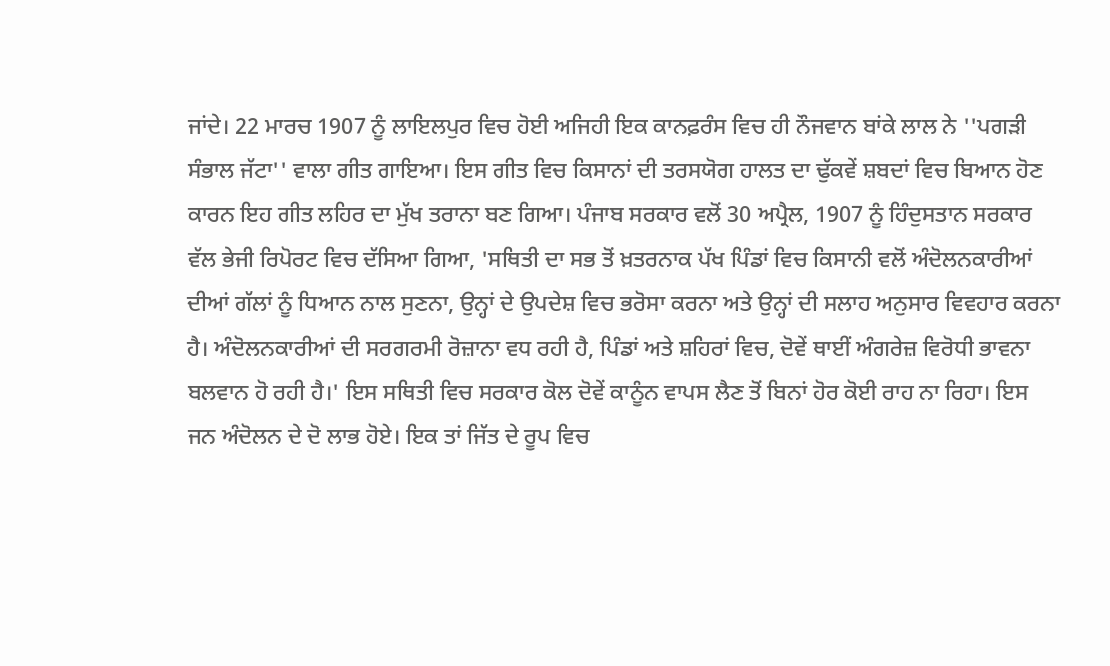ਜਾਂਦੇ। 22 ਮਾਰਚ 1907 ਨੂੰ ਲਾਇਲਪੁਰ ਵਿਚ ਹੋਈ ਅਜਿਹੀ ਇਕ ਕਾਨਫ਼ਰੰਸ ਵਿਚ ਹੀ ਨੌਜਵਾਨ ਬਾਂਕੇ ਲਾਲ ਨੇ ''ਪਗੜੀ ਸੰਭਾਲ ਜੱਟਾ'' ਵਾਲਾ ਗੀਤ ਗਾਇਆ। ਇਸ ਗੀਤ ਵਿਚ ਕਿਸਾਨਾਂ ਦੀ ਤਰਸਯੋਗ ਹਾਲਤ ਦਾ ਢੁੱਕਵੇਂ ਸ਼ਬਦਾਂ ਵਿਚ ਬਿਆਨ ਹੋਣ ਕਾਰਨ ਇਹ ਗੀਤ ਲਹਿਰ ਦਾ ਮੁੱਖ ਤਰਾਨਾ ਬਣ ਗਿਆ। ਪੰਜਾਬ ਸਰਕਾਰ ਵਲੋਂ 30 ਅਪ੍ਰੈਲ, 1907 ਨੂੰ ਹਿੰਦੁਸਤਾਨ ਸਰਕਾਰ ਵੱਲ ਭੇਜੀ ਰਿਪੋਰਟ ਵਿਚ ਦੱਸਿਆ ਗਿਆ, 'ਸਥਿਤੀ ਦਾ ਸਭ ਤੋਂ ਖ਼ਤਰਨਾਕ ਪੱਖ ਪਿੰਡਾਂ ਵਿਚ ਕਿਸਾਨੀ ਵਲੋਂ ਅੰਦੋਲਨਕਾਰੀਆਂ ਦੀਆਂ ਗੱਲਾਂ ਨੂੰ ਧਿਆਨ ਨਾਲ ਸੁਣਨਾ, ਉਨ੍ਹਾਂ ਦੇ ਉਪਦੇਸ਼ ਵਿਚ ਭਰੋਸਾ ਕਰਨਾ ਅਤੇ ਉਨ੍ਹਾਂ ਦੀ ਸਲਾਹ ਅਨੁਸਾਰ ਵਿਵਹਾਰ ਕਰਨਾ ਹੈ। ਅੰਦੋਲਨਕਾਰੀਆਂ ਦੀ ਸਰਗਰਮੀ ਰੋਜ਼ਾਨਾ ਵਧ ਰਹੀ ਹੈ, ਪਿੰਡਾਂ ਅਤੇ ਸ਼ਹਿਰਾਂ ਵਿਚ, ਦੋਵੇਂ ਥਾਈਂ ਅੰਗਰੇਜ਼ ਵਿਰੋਧੀ ਭਾਵਨਾ ਬਲਵਾਨ ਹੋ ਰਹੀ ਹੈ।' ਇਸ ਸਥਿਤੀ ਵਿਚ ਸਰਕਾਰ ਕੋਲ ਦੋਵੇਂ ਕਾਨੂੰਨ ਵਾਪਸ ਲੈਣ ਤੋਂ ਬਿਨਾਂ ਹੋਰ ਕੋਈ ਰਾਹ ਨਾ ਰਿਹਾ। ਇਸ ਜਨ ਅੰਦੋਲਨ ਦੇ ਦੋ ਲਾਭ ਹੋਏ। ਇਕ ਤਾਂ ਜਿੱਤ ਦੇ ਰੂਪ ਵਿਚ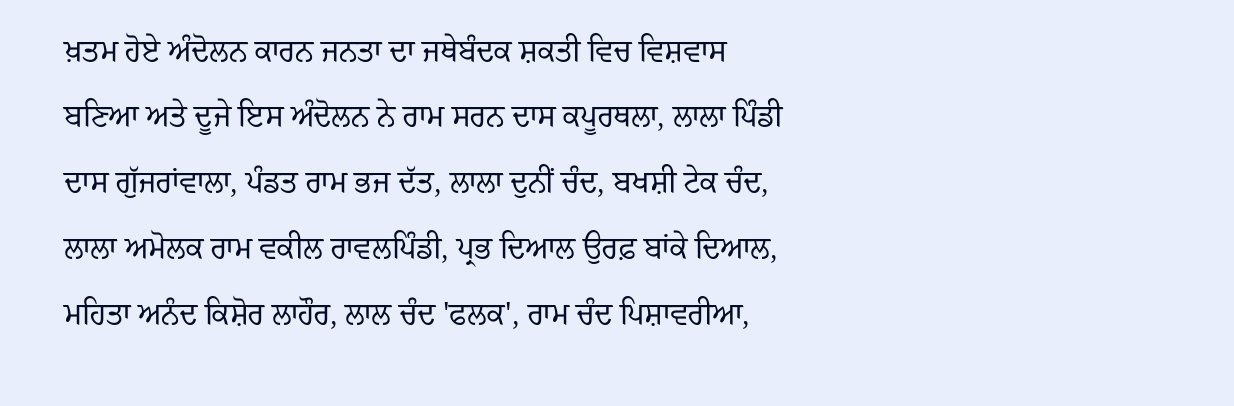ਖ਼ਤਮ ਹੋਏ ਅੰਦੋਲਨ ਕਾਰਨ ਜਨਤਾ ਦਾ ਜਥੇਬੰਦਕ ਸ਼ਕਤੀ ਵਿਚ ਵਿਸ਼ਵਾਸ ਬਣਿਆ ਅਤੇ ਦੂਜੇ ਇਸ ਅੰਦੋਲਨ ਨੇ ਰਾਮ ਸਰਨ ਦਾਸ ਕਪੂਰਥਲਾ, ਲਾਲਾ ਪਿੰਡੀ ਦਾਸ ਗੁੱਜਰਾਂਵਾਲਾ, ਪੰਡਤ ਰਾਮ ਭਜ ਦੱਤ, ਲਾਲਾ ਦੁਨੀਂ ਚੰਦ, ਬਖਸ਼ੀ ਟੇਕ ਚੰਦ, ਲਾਲਾ ਅਮੋਲਕ ਰਾਮ ਵਕੀਲ ਰਾਵਲਪਿੰਡੀ, ਪ੍ਰਭ ਦਿਆਲ ਉਰਫ਼ ਬਾਂਕੇ ਦਿਆਲ, ਮਹਿਤਾ ਅਨੰਦ ਕਿਸ਼ੋਰ ਲਾਹੌਰ, ਲਾਲ ਚੰਦ 'ਫਲਕ', ਰਾਮ ਚੰਦ ਪਿਸ਼ਾਵਰੀਆ,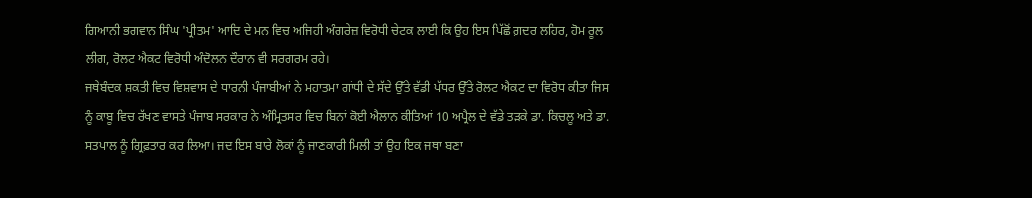ਗਿਆਨੀ ਭਗਵਾਨ ਸਿੰਘ 'ਪ੍ਰੀਤਮ' ਆਦਿ ਦੇ ਮਨ ਵਿਚ ਅਜਿਹੀ ਅੰਗਰੇਜ਼ ਵਿਰੋਧੀ ਚੇਟਕ ਲਾਈ ਕਿ ਉਹ ਇਸ ਪਿੱਛੋਂ ਗ਼ਦਰ ਲਹਿਰ, ਹੋਮ ਰੂਲ ਲੀਗ, ਰੋਲਟ ਐਕਟ ਵਿਰੋਧੀ ਅੰਦੋਲਨ ਦੌਰਾਨ ਵੀ ਸਰਗਰਮ ਰਹੇ।
ਜਥੇਬੰਦਕ ਸ਼ਕਤੀ ਵਿਚ ਵਿਸ਼ਵਾਸ ਦੇ ਧਾਰਨੀ ਪੰਜਾਬੀਆਂ ਨੇ ਮਹਾਤਮਾ ਗਾਂਧੀ ਦੇ ਸੱਦੇ ਉੱਤੇ ਵੱਡੀ ਪੱਧਰ ਉੱਤੇ ਰੋਲਟ ਐਕਟ ਦਾ ਵਿਰੋਧ ਕੀਤਾ ਜਿਸ ਨੂੰ ਕਾਬੂ ਵਿਚ ਰੱਖਣ ਵਾਸਤੇ ਪੰਜਾਬ ਸਰਕਾਰ ਨੇ ਅੰਮ੍ਰਿਤਸਰ ਵਿਚ ਬਿਨਾਂ ਕੋਈ ਐਲਾਨ ਕੀਤਿਆਂ 10 ਅਪ੍ਰੈਲ ਦੇ ਵੱਡੇ ਤੜਕੇ ਡਾ. ਕਿਚਲੂ ਅਤੇ ਡਾ. ਸਤਪਾਲ ਨੂੰ ਗ੍ਰਿਫ਼ਤਾਰ ਕਰ ਲਿਆ। ਜਦ ਇਸ ਬਾਰੇ ਲੋਕਾਂ ਨੂੰ ਜਾਣਕਾਰੀ ਮਿਲੀ ਤਾਂ ਉਹ ਇਕ ਜਥਾ ਬਣਾ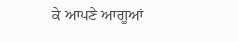ਕੇ ਆਪਣੇ ਆਗੂਆਂ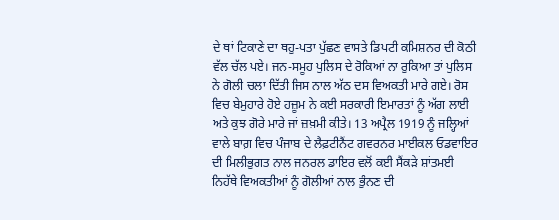ਦੇ ਥਾਂ ਟਿਕਾਣੇ ਦਾ ਥਹੁ-ਪਤਾ ਪੁੱਛਣ ਵਾਸਤੇ ਡਿਪਟੀ ਕਮਿਸ਼ਨਰ ਦੀ ਕੋਠੀ ਵੱਲ ਚੱਲ ਪਏ। ਜਨ-ਸਮੂਹ ਪੁਲਿਸ ਦੇ ਰੋਕਿਆਂ ਨਾ ਰੁਕਿਆ ਤਾਂ ਪੁਲਿਸ ਨੇ ਗੋਲੀ ਚਲਾ ਦਿੱਤੀ ਜਿਸ ਨਾਲ ਅੱਠ ਦਸ ਵਿਅਕਤੀ ਮਾਰੇ ਗਏ। ਰੋਸ ਵਿਚ ਬੇਮੁਹਾਰੇ ਹੋਏ ਹਜ਼ੂਮ ਨੇ ਕਈ ਸਰਕਾਰੀ ਇਮਾਰਤਾਂ ਨੂੰ ਅੱਗ ਲਾਈ ਅਤੇ ਕੁਝ ਗੋਰੇ ਮਾਰੇ ਜਾਂ ਜ਼ਖ਼ਮੀ ਕੀਤੇ। 13 ਅਪ੍ਰੈਲ 1919 ਨੂੰ ਜਲ੍ਹਿਆਂ ਵਾਲੇ ਬਾਗ਼ ਵਿਚ ਪੰਜਾਬ ਦੇ ਲੈਫ਼ਟੀਨੈਂਟ ਗਵਰਨਰ ਮਾਈਕਲ ਓਡਵਾਇਰ ਦੀ ਮਿਲੀਭੁਗਤ ਨਾਲ ਜਨਰਲ ਡਾਇਰ ਵਲੋਂ ਕਈ ਸੈਂਕੜੇ ਸ਼ਾਂਤਮਈ ਨਿਹੱਥੇ ਵਿਅਕਤੀਆਂ ਨੂੰ ਗੋਲੀਆਂ ਨਾਲ ਭੁੰਨਣ ਦੀ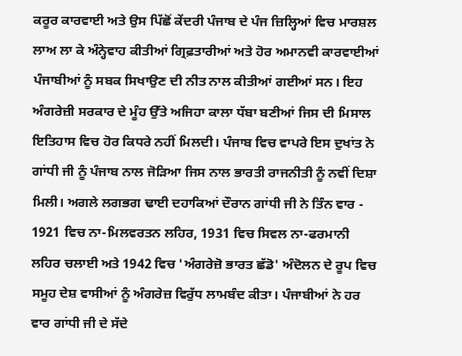ਕਰੂਰ ਕਾਰਵਾਈ ਅਤੇ ਉਸ ਪਿੱਛੋਂ ਕੇਂਦਰੀ ਪੰਜਾਬ ਦੇ ਪੰਜ ਜ਼ਿਲ੍ਹਿਆਂ ਵਿਚ ਮਾਰਸ਼ਲ ਲਾਅ ਲਾ ਕੇ ਅੰਨ੍ਹੇਵਾਹ ਕੀਤੀਆਂ ਗ੍ਰਿਫ਼ਤਾਰੀਆਂ ਅਤੇ ਹੋਰ ਅਮਾਨਵੀ ਕਾਰਵਾਈਆਂ ਪੰਜਾਬੀਆਂ ਨੂੰ ਸਬਕ ਸਿਖਾਉਣ ਦੀ ਨੀਤ ਨਾਲ ਕੀਤੀਆਂ ਗਈਆਂ ਸਨ। ਇਹ ਅੰਗਰੇਜ਼ੀ ਸਰਕਾਰ ਦੇ ਮੂੰਹ ਉੱਤੇ ਅਜਿਹਾ ਕਾਲਾ ਧੱਬਾ ਬਣੀਆਂ ਜਿਸ ਦੀ ਮਿਸਾਲ ਇਤਿਹਾਸ ਵਿਚ ਹੋਰ ਕਿਧਰੇ ਨਹੀਂ ਮਿਲਦੀ। ਪੰਜਾਬ ਵਿਚ ਵਾਪਰੇ ਇਸ ਦੁਖਾਂਤ ਨੇ ਗਾਂਧੀ ਜੀ ਨੂੰ ਪੰਜਾਬ ਨਾਲ ਜੋੜਿਆ ਜਿਸ ਨਾਲ ਭਾਰਤੀ ਰਾਜਨੀਤੀ ਨੂੰ ਨਵੀਂ ਦਿਸ਼ਾ ਮਿਲੀ। ਅਗਲੇ ਲਗਭਗ ਢਾਈ ਦਹਾਕਿਆਂ ਦੌਰਾਨ ਗਾਂਧੀ ਜੀ ਨੇ ਤਿੰਨ ਵਾਰ - 1921 ਵਿਚ ਨਾ-ਮਿਲਵਰਤਨ ਲਹਿਰ, 1931 ਵਿਚ ਸਿਵਲ ਨਾ-ਫਰਮਾਨੀ ਲਹਿਰ ਚਲਾਈ ਅਤੇ 1942 ਵਿਚ 'ਅੰਗਰੇਜ਼ੋ ਭਾਰਤ ਛੱਡੋ' ਅੰਦੋਲਨ ਦੇ ਰੂਪ ਵਿਚ ਸਮੂਹ ਦੇਸ਼ ਵਾਸੀਆਂ ਨੂੰ ਅੰਗਰੇਜ਼ ਵਿਰੁੱਧ ਲਾਮਬੰਦ ਕੀਤਾ। ਪੰਜਾਬੀਆਂ ਨੇ ਹਰ ਵਾਰ ਗਾਂਧੀ ਜੀ ਦੇ ਸੱਦੇ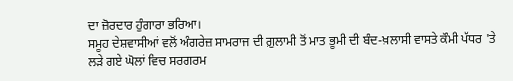ਦਾ ਜ਼ੋਰਦਾਰ ਹੁੰਗਾਰਾ ਭਰਿਆ।
ਸਮੂਹ ਦੇਸ਼ਵਾਸੀਆਂ ਵਲੋਂ ਅੰਗਰੇਜ਼ ਸਾਮਰਾਜ ਦੀ ਗ਼ੁਲਾਮੀ ਤੋਂ ਮਾਤ ਭੂਮੀ ਦੀ ਬੰਦ-ਖ਼ਲਾਸੀ ਵਾਸਤੇ ਕੌਮੀ ਪੱਧਰ 'ਤੇ ਲੜੇ ਗਏ ਘੋਲਾਂ ਵਿਚ ਸਰਗਰਮ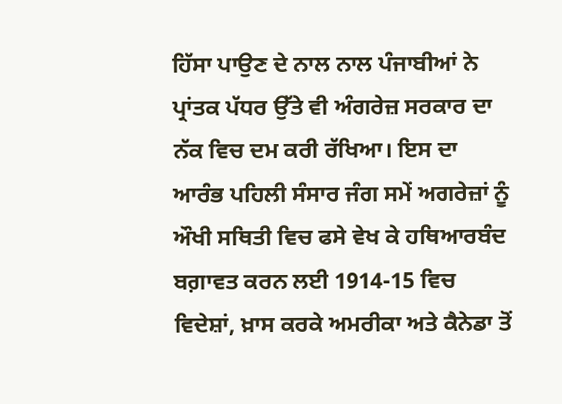ਹਿੱਸਾ ਪਾਉਣ ਦੇ ਨਾਲ ਨਾਲ ਪੰਜਾਬੀਆਂ ਨੇ ਪ੍ਰਾਂਤਕ ਪੱਧਰ ਉੱਤੇ ਵੀ ਅੰਗਰੇਜ਼ ਸਰਕਾਰ ਦਾ ਨੱਕ ਵਿਚ ਦਮ ਕਰੀ ਰੱਖਿਆ। ਇਸ ਦਾ ਆਰੰਭ ਪਹਿਲੀ ਸੰਸਾਰ ਜੰਗ ਸਮੇਂ ਅਗਰੇਜ਼ਾਂ ਨੂੰ ਔਖੀ ਸਥਿਤੀ ਵਿਚ ਫਸੇ ਵੇਖ ਕੇ ਹਥਿਆਰਬੰਦ ਬਗ਼ਾਵਤ ਕਰਨ ਲਈ 1914-15 ਵਿਚ ਵਿਦੇਸ਼ਾਂ, ਖ਼ਾਸ ਕਰਕੇ ਅਮਰੀਕਾ ਅਤੇ ਕੈਨੇਡਾ ਤੋਂ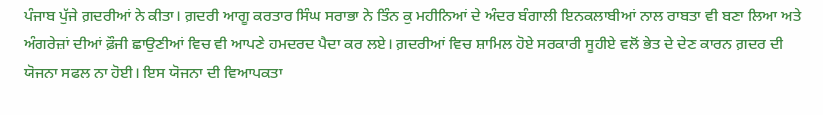ਪੰਜਾਬ ਪੁੱਜੇ ਗ਼ਦਰੀਆਂ ਨੇ ਕੀਤਾ। ਗ਼ਦਰੀ ਆਗੂ ਕਰਤਾਰ ਸਿੰਘ ਸਰਾਭਾ ਨੇ ਤਿੰਨ ਕੁ ਮਹੀਨਿਆਂ ਦੇ ਅੰਦਰ ਬੰਗਾਲੀ ਇਨਕਲਾਬੀਆਂ ਨਾਲ ਰਾਬਤਾ ਵੀ ਬਣਾ ਲਿਆ ਅਤੇ ਅੰਗਰੇਜ਼ਾਂ ਦੀਆਂ ਫ਼ੌਜੀ ਛਾਉਣੀਆਂ ਵਿਚ ਵੀ ਆਪਣੇ ਹਮਦਰਦ ਪੈਦਾ ਕਰ ਲਏ। ਗ਼ਦਰੀਆਂ ਵਿਚ ਸ਼ਾਮਿਲ ਹੋਏ ਸਰਕਾਰੀ ਸੂਹੀਏ ਵਲੋਂ ਭੇਤ ਦੇ ਦੇਣ ਕਾਰਨ ਗ਼ਦਰ ਦੀ ਯੋਜਨਾ ਸਫਲ ਨਾ ਹੋਈ। ਇਸ ਯੋਜਨਾ ਦੀ ਵਿਆਪਕਤਾ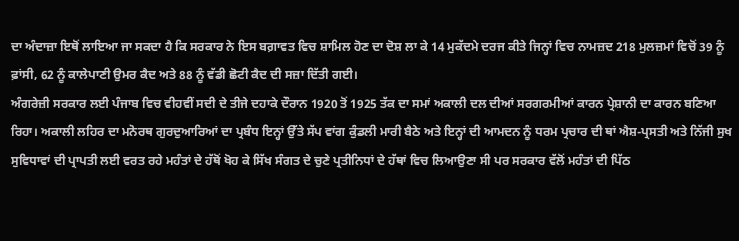ਦਾ ਅੰਦਾਜ਼ਾ ਇਥੋਂ ਲਾਇਆ ਜਾ ਸਕਦਾ ਹੈ ਕਿ ਸਰਕਾਰ ਨੇ ਇਸ ਬਗ਼ਾਵਤ ਵਿਚ ਸ਼ਾਮਿਲ ਹੋਣ ਦਾ ਦੋਸ਼ ਲਾ ਕੇ 14 ਮੁਕੱਦਮੇ ਦਰਜ ਕੀਤੇ ਜਿਨ੍ਹਾਂ ਵਿਚ ਨਾਮਜ਼ਦ 218 ਮੁਲਜ਼ਮਾਂ ਵਿਚੋਂ 39 ਨੂੰ ਫ਼ਾਂਸੀ, 62 ਨੂੰ ਕਾਲੇਪਾਣੀ ਉਮਰ ਕੈਦ ਅਤੇ 88 ਨੂੰ ਵੱਡੀ ਛੋਟੀ ਕੈਦ ਦੀ ਸਜ਼ਾ ਦਿੱਤੀ ਗਈ।
ਅੰਗਰੇਜ਼ੀ ਸਰਕਾਰ ਲਈ ਪੰਜਾਬ ਵਿਚ ਵੀਹਵੀਂ ਸਦੀ ਦੇ ਤੀਜੇ ਦਹਾਕੇ ਦੌਰਾਨ 1920 ਤੋਂ 1925 ਤੱਕ ਦਾ ਸਮਾਂ ਅਕਾਲੀ ਦਲ ਦੀਆਂ ਸਰਗਰਮੀਆਂ ਕਾਰਨ ਪ੍ਰੇਸ਼ਾਨੀ ਦਾ ਕਾਰਨ ਬਣਿਆ ਰਿਹਾ। ਅਕਾਲੀ ਲਹਿਰ ਦਾ ਮਨੋਰਥ ਗੁਰਦੁਆਰਿਆਂ ਦਾ ਪ੍ਰਬੰਧ ਇਨ੍ਹਾਂ ਉੱਤੇ ਸੱਪ ਵਾਂਗ ਕੁੰਡਲੀ ਮਾਰੀ ਬੈਠੇ ਅਤੇ ਇਨ੍ਹਾਂ ਦੀ ਆਮਦਨ ਨੂੰ ਧਰਮ ਪ੍ਰਚਾਰ ਦੀ ਥਾਂ ਐਸ਼-ਪ੍ਰਸਤੀ ਅਤੇ ਨਿੱਜੀ ਸੁਖ ਸੁਵਿਧਾਵਾਂ ਦੀ ਪ੍ਰਾਪਤੀ ਲਈ ਵਰਤ ਰਹੇ ਮਹੰਤਾਂ ਦੇ ਹੱਥੋਂ ਖੋਹ ਕੇ ਸਿੱਖ ਸੰਗਤ ਦੇ ਚੁਣੇ ਪ੍ਰਤੀਨਿਧਾਂ ਦੇ ਹੱਥਾਂ ਵਿਚ ਲਿਆਉਣਾ ਸੀ ਪਰ ਸਰਕਾਰ ਵੱਲੋਂ ਮਹੰਤਾਂ ਦੀ ਪਿੱਠ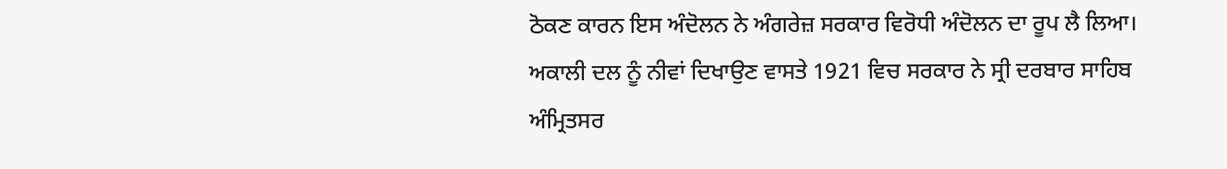ਠੋਕਣ ਕਾਰਨ ਇਸ ਅੰਦੋਲਨ ਨੇ ਅੰਗਰੇਜ਼ ਸਰਕਾਰ ਵਿਰੋਧੀ ਅੰਦੋਲਨ ਦਾ ਰੂਪ ਲੈ ਲਿਆ। ਅਕਾਲੀ ਦਲ ਨੂੰ ਨੀਵਾਂ ਦਿਖਾਉਣ ਵਾਸਤੇ 1921 ਵਿਚ ਸਰਕਾਰ ਨੇ ਸ੍ਰੀ ਦਰਬਾਰ ਸਾਹਿਬ ਅੰਮ੍ਰਿਤਸਰ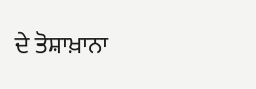ਦੇ ਤੋਸ਼ਾਖ਼ਾਨਾ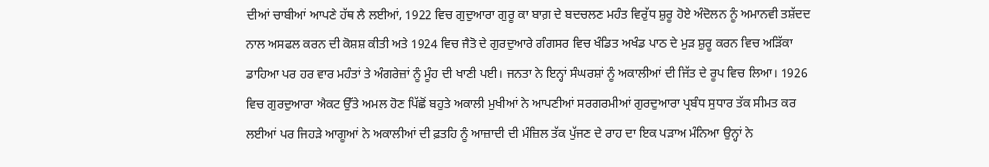ਦੀਆਂ ਚਾਬੀਆਂ ਆਪਣੇ ਹੱਥ ਲੈ ਲਈਆਂ, 1922 ਵਿਚ ਗੁਦੁਆਰਾ ਗੁਰੂ ਕਾ ਬਾਗ਼ ਦੇ ਬਦਚਲਣ ਮਹੰਤ ਵਿਰੁੱਧ ਸ਼ੁਰੂ ਹੋਏ ਅੰਦੋਲਨ ਨੂੰ ਅਮਾਨਵੀ ਤਸ਼ੱਦਦ ਨਾਲ ਅਸਫਲ ਕਰਨ ਦੀ ਕੋਸ਼ਸ਼ ਕੀਤੀ ਅਤੇ 1924 ਵਿਚ ਜੈਤੋ ਦੇ ਗੁਰਦੁਆਰੇ ਗੰਗਸਰ ਵਿਚ ਖੰਡਿਤ ਅਖੰਡ ਪਾਠ ਦੇ ਮੁੜ ਸ਼ੁਰੂ ਕਰਨ ਵਿਚ ਅੜਿੱਕਾ ਡਾਹਿਆ ਪਰ ਹਰ ਵਾਰ ਮਹੰਤਾਂ ਤੇ ਅੰਗਰੇਜ਼ਾਂ ਨੂੰ ਮੂੰਹ ਦੀ ਖਾਣੀ ਪਈ। ਜਨਤਾ ਨੇ ਇਨ੍ਹਾਂ ਸੰਘਰਸ਼ਾਂ ਨੂੰ ਅਕਾਲੀਆਂ ਦੀ ਜਿੱਤ ਦੇ ਰੂਪ ਵਿਚ ਲਿਆ। 1926 ਵਿਚ ਗੁਰਦੁਆਰਾ ਐਕਟ ਉੱਤੇ ਅਮਲ ਹੋਣ ਪਿੱਛੋਂ ਬਹੁਤੇ ਅਕਾਲੀ ਮੁਖੀਆਂ ਨੇ ਆਪਣੀਆਂ ਸਰਗਰਮੀਆਂ ਗੁਰਦੁਆਰਾ ਪ੍ਰਬੰਧ ਸੁਧਾਰ ਤੱਕ ਸੀਮਤ ਕਰ ਲਈਆਂ ਪਰ ਜਿਹੜੇ ਆਗੂਆਂ ਨੇ ਅਕਾਲੀਆਂ ਦੀ ਫ਼ਤਹਿ ਨੂੰ ਆਜ਼ਾਦੀ ਦੀ ਮੰਜ਼ਿਲ ਤੱਕ ਪੁੱਜਣ ਦੇ ਰਾਹ ਦਾ ਇਕ ਪੜਾਅ ਮੰਨਿਆ ਉਨ੍ਹਾਂ ਨੇ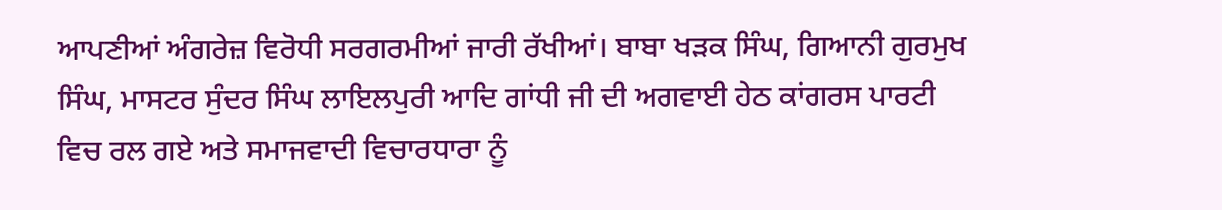ਆਪਣੀਆਂ ਅੰਗਰੇਜ਼ ਵਿਰੋਧੀ ਸਰਗਰਮੀਆਂ ਜਾਰੀ ਰੱਖੀਆਂ। ਬਾਬਾ ਖੜਕ ਸਿੰਘ, ਗਿਆਨੀ ਗੁਰਮੁਖ ਸਿੰਘ, ਮਾਸਟਰ ਸੁੰਦਰ ਸਿੰਘ ਲਾਇਲਪੁਰੀ ਆਦਿ ਗਾਂਧੀ ਜੀ ਦੀ ਅਗਵਾਈ ਹੇਠ ਕਾਂਗਰਸ ਪਾਰਟੀ ਵਿਚ ਰਲ ਗਏ ਅਤੇ ਸਮਾਜਵਾਦੀ ਵਿਚਾਰਧਾਰਾ ਨੂੰ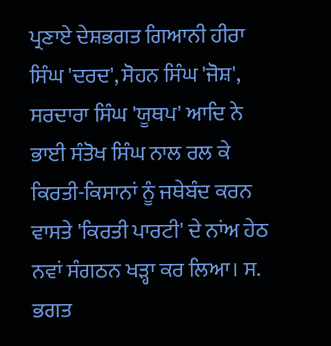ਪ੍ਰਣਾਏ ਦੇਸ਼ਭਗਤ ਗਿਆਨੀ ਹੀਰਾ ਸਿੰਘ 'ਦਰਦ', ਸੋਹਨ ਸਿੰਘ 'ਜੋਸ਼', ਸਰਦਾਰਾ ਸਿੰਘ 'ਯੂਥਪ' ਆਦਿ ਨੇ ਭਾਈ ਸੰਤੋਖ ਸਿੰਘ ਨਾਲ ਰਲ ਕੇ ਕਿਰਤੀ-ਕਿਸਾਨਾਂ ਨੂੰ ਜਥੇਬੰਦ ਕਰਨ ਵਾਸਤੇ 'ਕਿਰਤੀ ਪਾਰਟੀ' ਦੇ ਨਾਂਅ ਹੇਠ ਨਵਾਂ ਸੰਗਠਨ ਖੜ੍ਹਾ ਕਰ ਲਿਆ। ਸ. ਭਗਤ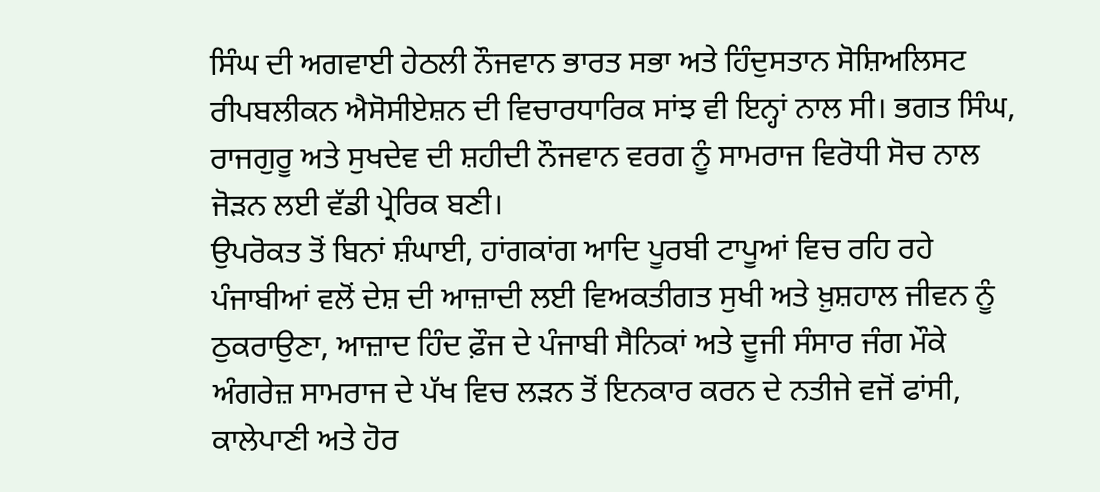ਸਿੰਘ ਦੀ ਅਗਵਾਈ ਹੇਠਲੀ ਨੌਜਵਾਨ ਭਾਰਤ ਸਭਾ ਅਤੇ ਹਿੰਦੁਸਤਾਨ ਸੋਸ਼ਿਅਲਿਸਟ ਰੀਪਬਲੀਕਨ ਐਸੋਸੀਏਸ਼ਨ ਦੀ ਵਿਚਾਰਧਾਰਿਕ ਸਾਂਝ ਵੀ ਇਨ੍ਹਾਂ ਨਾਲ ਸੀ। ਭਗਤ ਸਿੰਘ, ਰਾਜਗੁਰੂ ਅਤੇ ਸੁਖਦੇਵ ਦੀ ਸ਼ਹੀਦੀ ਨੌਜਵਾਨ ਵਰਗ ਨੂੰ ਸਾਮਰਾਜ ਵਿਰੋਧੀ ਸੋਚ ਨਾਲ ਜੋੜਨ ਲਈ ਵੱਡੀ ਪ੍ਰੇਰਿਕ ਬਣੀ।
ਉਪਰੋਕਤ ਤੋਂ ਬਿਨਾਂ ਸ਼ੰਘਾਈ, ਹਾਂਗਕਾਂਗ ਆਦਿ ਪੂਰਬੀ ਟਾਪੂਆਂ ਵਿਚ ਰਹਿ ਰਹੇ ਪੰਜਾਬੀਆਂ ਵਲੋਂ ਦੇਸ਼ ਦੀ ਆਜ਼ਾਦੀ ਲਈ ਵਿਅਕਤੀਗਤ ਸੁਖੀ ਅਤੇ ਖ਼ੁਸ਼ਹਾਲ ਜੀਵਨ ਨੂੰ ਠੁਕਰਾਉਣਾ, ਆਜ਼ਾਦ ਹਿੰਦ ਫ਼ੌਜ ਦੇ ਪੰਜਾਬੀ ਸੈਨਿਕਾਂ ਅਤੇ ਦੂਜੀ ਸੰਸਾਰ ਜੰਗ ਮੌਕੇ ਅੰਗਰੇਜ਼ ਸਾਮਰਾਜ ਦੇ ਪੱਖ ਵਿਚ ਲੜਨ ਤੋਂ ਇਨਕਾਰ ਕਰਨ ਦੇ ਨਤੀਜੇ ਵਜੋਂ ਫਾਂਸੀ, ਕਾਲੇਪਾਣੀ ਅਤੇ ਹੋਰ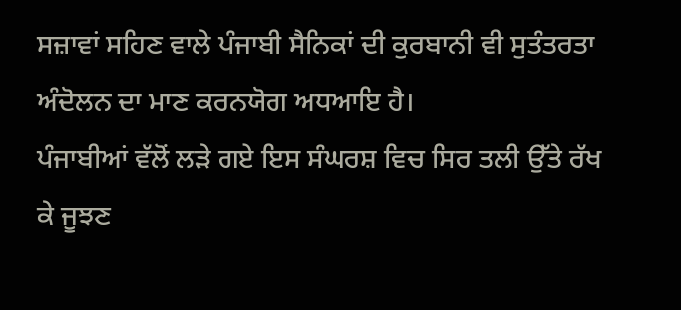ਸਜ਼ਾਵਾਂ ਸਹਿਣ ਵਾਲੇ ਪੰਜਾਬੀ ਸੈਨਿਕਾਂ ਦੀ ਕੁਰਬਾਨੀ ਵੀ ਸੁਤੰਤਰਤਾ ਅੰਦੋਲਨ ਦਾ ਮਾਣ ਕਰਨਯੋਗ ਅਧਆਇ ਹੈ।
ਪੰਜਾਬੀਆਂ ਵੱਲੋਂ ਲੜੇ ਗਏ ਇਸ ਸੰਘਰਸ਼ ਵਿਚ ਸਿਰ ਤਲੀ ਉੱਤੇ ਰੱਖ ਕੇ ਜੂਝਣ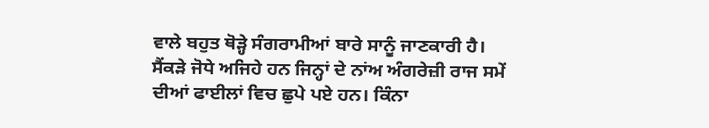ਵਾਲੇ ਬਹੁਤ ਥੋੜ੍ਹੇ ਸੰਗਰਾਮੀਆਂ ਬਾਰੇ ਸਾਨੂੰ ਜਾਣਕਾਰੀ ਹੈ। ਸੈਂਕੜੇ ਜੋਧੇ ਅਜਿਹੇ ਹਨ ਜਿਨ੍ਹਾਂ ਦੇ ਨਾਂਅ ਅੰਗਰੇਜ਼ੀ ਰਾਜ ਸਮੇਂ ਦੀਆਂ ਫਾਈਲਾਂ ਵਿਚ ਛੁਪੇ ਪਏ ਹਨ। ਕਿੰਨਾ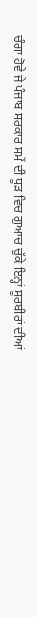ਚੰਗਾ ਹੋਵੇ ਜੇ ਪੰਜਾਬ ਸਰਕਾਰ ਸਮੇਂ ਦੀ ਧੂੜ ਵਿਚ ਗੁਆਚ ਚੁੱਕੇ ਇਨ੍ਹਾਂ ਸੂਰਬੀਰਾਂ ਦੀਆਂ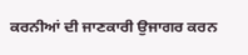ਕਰਨੀਆਂ ਦੀ ਜਾਣਕਾਰੀ ਉਜਾਗਰ ਕਰਨ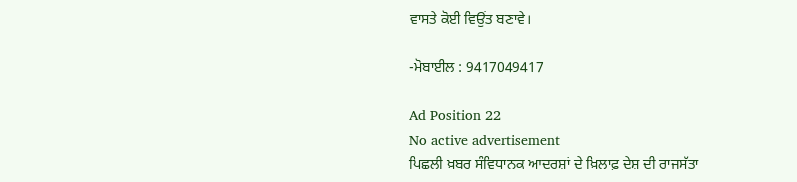ਵਾਸਤੇ ਕੋਈ ਵਿਉਂਤ ਬਣਾਵੇ।

-ਮੋਬਾਈਲ : 9417049417

Ad Position 22
No active advertisement
ਪਿਛਲੀ ਖ਼ਬਰ ਸੰਵਿਧਾਨਕ ਆਦਰਸ਼ਾਂ ਦੇ ਖ਼ਿਲਾਫ਼ ਦੇਸ਼ ਦੀ ਰਾਜਸੱਤਾ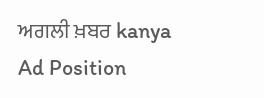ਅਗਲੀ ਖ਼ਬਰ kanya
Ad Position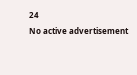24
No active advertisement